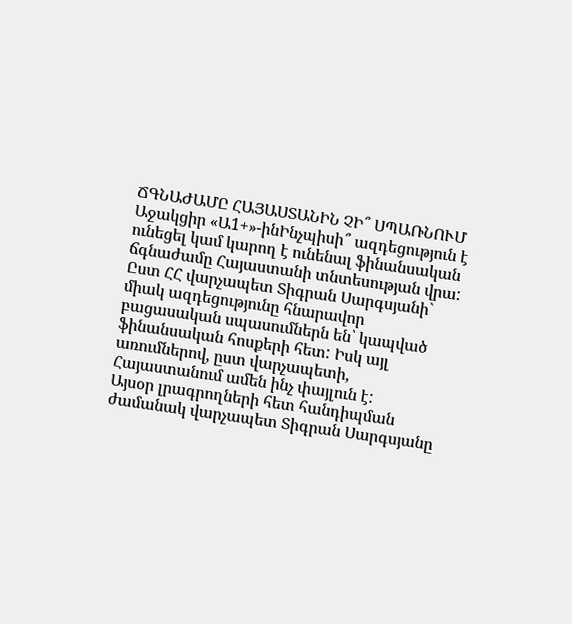ՃԳՆԱԺԱՄԸ ՀԱՅԱՍՏԱՆԻՆ ՉԻ՞ ՍՊԱՌՆՈՒՄ
Աջակցիր «Ա1+»-ինԻնչպիսի՞ ազդեցություն է ունեցել կամ կարող է ունենալ ֆինանսական ճգնաժամը Հայաստանի տնտեսության վրա: Ըստ ՀՀ վարչապետ Տիգրան Սարգսյանի` միակ ազդեցությունը հնարավոր բացասական սպասումներն են՝ կապված ֆինանսական հոսքերի հետ: Իսկ այլ առումներով, ըստ վարչապետի, Հայաստանում ամեն ինչ փայլուն է:
Այսօր լրագրողների հետ հանդիպման ժամանակ վարչապետ Տիգրան Սարգսյանը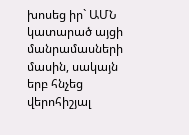խոսեց իր` ԱՄՆ կատարած այցի մանրամասների մասին, սակայն երբ հնչեց վերոհիշյալ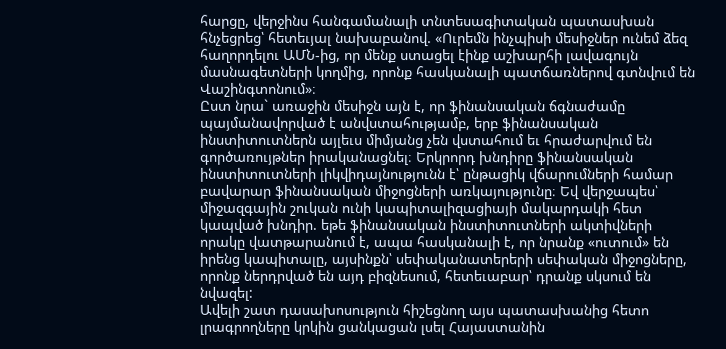հարցը, վերջինս հանգամանալի տնտեսագիտական պատասխան հնչեցրեց՝ հետեւյալ նախաբանով. «Ուրեմն ինչպիսի մեսիջներ ունեմ ձեզ հաղորդելու ԱՄՆ-ից, որ մենք ստացել էինք աշխարհի լավագույն մասնագետների կողմից, որոնք հասկանալի պատճառներով գտնվում են Վաշինգտոնում»։
Ըստ նրա` առաջին մեսիջն այն է, որ ֆինանսական ճգնաժամը պայմանավորված է անվստահությամբ, երբ ֆինանսական ինստիտուտներն այլեւս միմյանց չեն վստահում եւ հրաժարվում են գործառույթներ իրականացնել։ Երկրորդ խնդիրը ֆինանսական ինստիտուտների լիկվիդայնությունն է՝ ընթացիկ վճարումների համար բավարար ֆինանսական միջոցների առկայությունը։ Եվ վերջապես՝ միջազգային շուկան ունի կապիտալիզացիայի մակարդակի հետ կապված խնդիր. եթե ֆինանսական ինստիտուտների ակտիվների որակը վատթարանում է, ապա հասկանալի է, որ նրանք «ուտում» են իրենց կապիտալը, այսինքն՝ սեփականատերերի սեփական միջոցները, որոնք ներդրված են այդ բիզնեսում, հետեւաբար՝ դրանք սկսում են նվազել:
Ավելի շատ դասախոսություն հիշեցնող այս պատասխանից հետո լրագրողները կրկին ցանկացան լսել Հայաստանին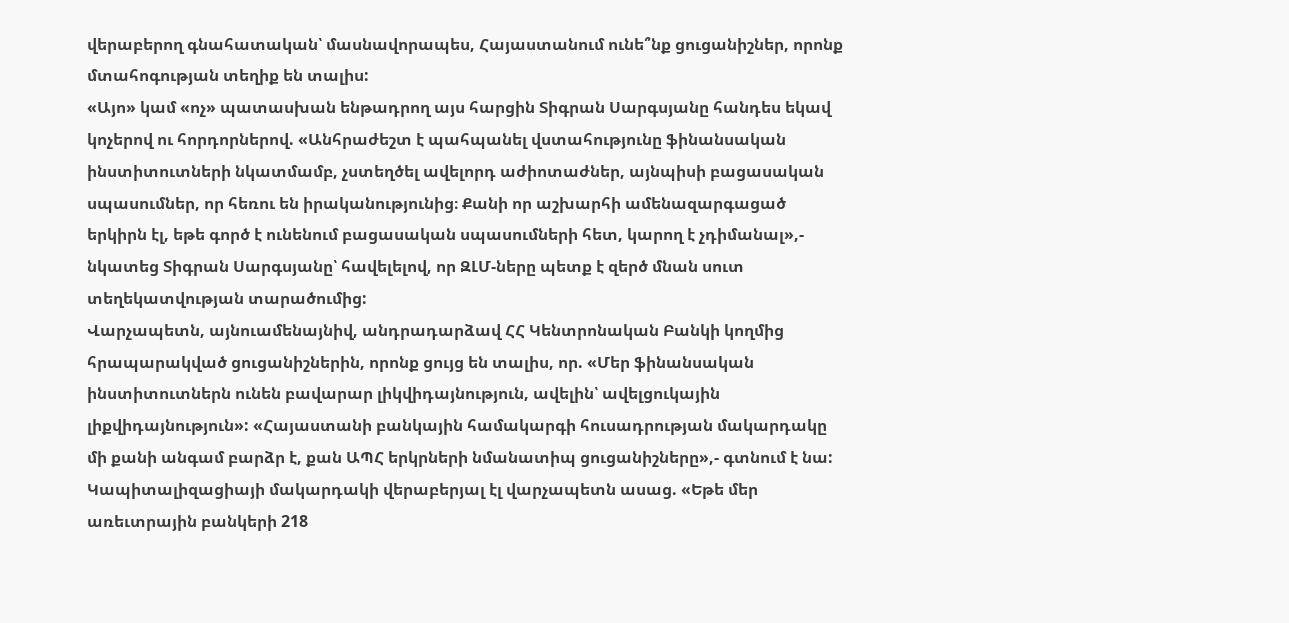վերաբերող գնահատական՝ մասնավորապես, Հայաստանում ունե՞նք ցուցանիշներ, որոնք մտահոգության տեղիք են տալիս:
«Այո» կամ «ոչ» պատասխան ենթադրող այս հարցին Տիգրան Սարգսյանը հանդես եկավ կոչերով ու հորդորներով. «Անհրաժեշտ է պահպանել վստահությունը ֆինանսական ինստիտուտների նկատմամբ, չստեղծել ավելորդ աժիոտաժներ, այնպիսի բացասական սպասումներ, որ հեռու են իրականությունից։ Քանի որ աշխարհի ամենազարգացած երկիրն էլ, եթե գործ է ունենում բացասական սպասումների հետ, կարող է չդիմանալ»,- նկատեց Տիգրան Սարգսյանը՝ հավելելով, որ ԶԼՄ-ները պետք է զերծ մնան սուտ տեղեկատվության տարածումից:
Վարչապետն, այնուամենայնիվ, անդրադարձավ ՀՀ Կենտրոնական Բանկի կողմից հրապարակված ցուցանիշներին, որոնք ցույց են տալիս, որ. «Մեր ֆինանսական ինստիտուտներն ունեն բավարար լիկվիդայնություն, ավելին՝ ավելցուկային լիքվիդայնություն»: «Հայաստանի բանկային համակարգի հուսադրության մակարդակը մի քանի անգամ բարձր է, քան ԱՊՀ երկրների նմանատիպ ցուցանիշները»,- գտնում է նա:
Կապիտալիզացիայի մակարդակի վերաբերյալ էլ վարչապետն ասաց. «Եթե մեր առեւտրային բանկերի 218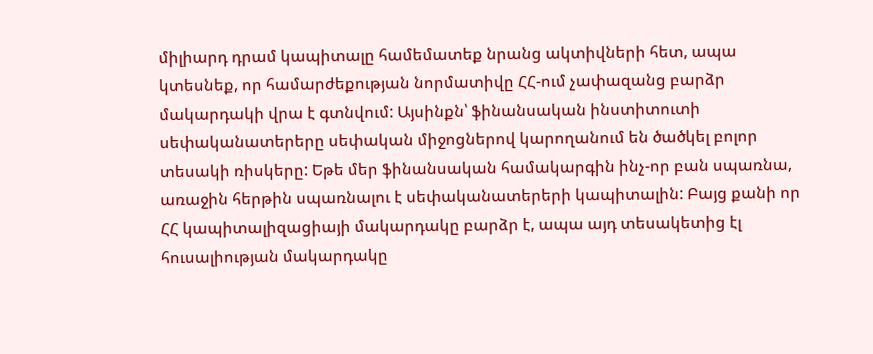միլիարդ դրամ կապիտալը համեմատեք նրանց ակտիվների հետ, ապա կտեսնեք, որ համարժեքության նորմատիվը ՀՀ-ում չափազանց բարձր մակարդակի վրա է գտնվում: Այսինքն՝ ֆինանսական ինստիտուտի սեփականատերերը սեփական միջոցներով կարողանում են ծածկել բոլոր տեսակի ռիսկերը: Եթե մեր ֆինանսական համակարգին ինչ-որ բան սպառնա, առաջին հերթին սպառնալու է սեփականատերերի կապիտալին: Բայց քանի որ ՀՀ կապիտալիզացիայի մակարդակը բարձր է, ապա այդ տեսակետից էլ հուսալիության մակարդակը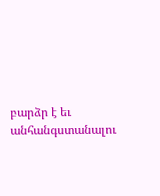բարձր է եւ անհանգստանալու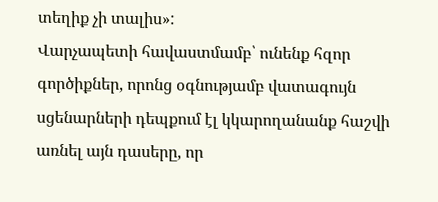տեղիք չի տալիս»:
Վարչապետի հավաստմամբ՝ ունենք հզոր գործիքներ, որոնց օգնությամբ վատագույն սցենարների դեպքում էլ կկարողանանք հաշվի առնել այն դասերը, որ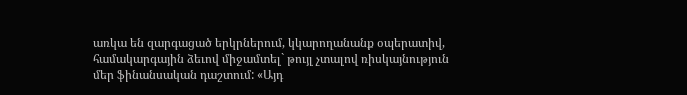առկա են զարգացած երկրներում, կկարողանանք օպերատիվ, համակարգային ձեւով միջամտել` թույլ չտալով ռիսկայնություն մեր ֆինանսական դաշտում: «Այդ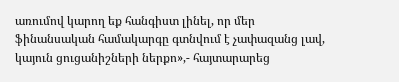առումով կարող եք հանգիստ լինել, որ մեր ֆինանսական համակարգը գտնվում է չափազանց լավ, կայուն ցուցանիշների ներքո»,- հայտարարեց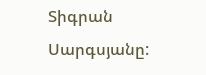Տիգրան Սարգսյանը: